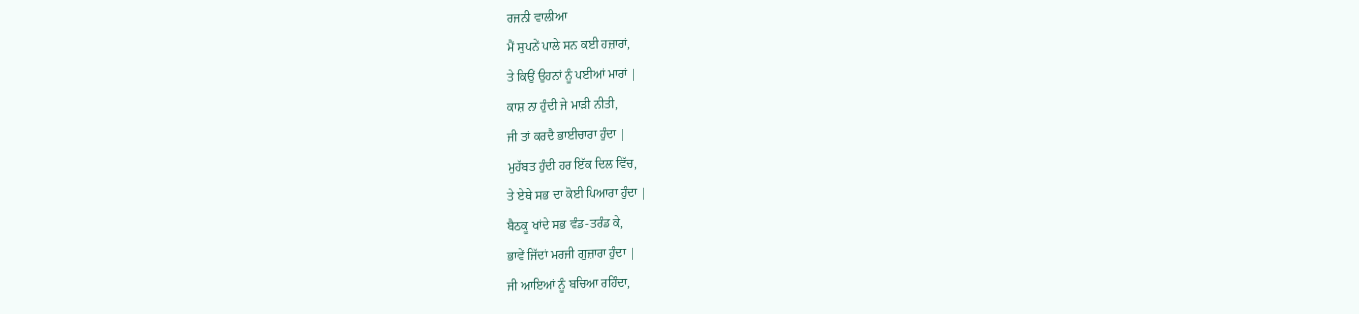ਰਜਨੀ ਵਾਲੀਆ
ਮੈਂ ਸੁਪਨੇਂ ਪਾਲੇ ਸਨ ਕਈ ਹਜ਼ਾਰਾਂ,
ਤੇ ਕਿਉਂ ਉਹਨਾਂ ਨੂੰ ਪਈਆਂ ਮਾਰਾਂ |
ਕਾਸ਼ ਨਾ ਹੁੰਦੀ ਜੇ ਮਾੜੀ ਨੀਤੀ,
ਜੀ ਤਾਂ ਕਰਦੈ ਭਾਈਚਾਰਾ ਹੁੰਦਾ |
ਮੁਹੱਬਤ ਹੁੰਦੀ ਹਰ ਇੱਕ ਦਿਲ ਵਿੱਚ,
ਤੇ ਏਥੇ ਸਭ ਦਾ ਕੋਈ ਪਿਆਰਾ ਹੁੰਦਾ |
ਬੈਠਕੂ ਖਾਂਦੇ ਸਭ ਵੰਡ-ਤਰੰਡ ਕੇ,
ਭਾਵੇਂ ਜਿੱਦਾਂ ਮਰਜੀ ਗੁਜ਼ਾਰਾ ਹੁੰਦਾ |
ਜੀ ਆਇਆਂ ਨੂੰ ਬਚਿਆ ਰਹਿੰਦਾ,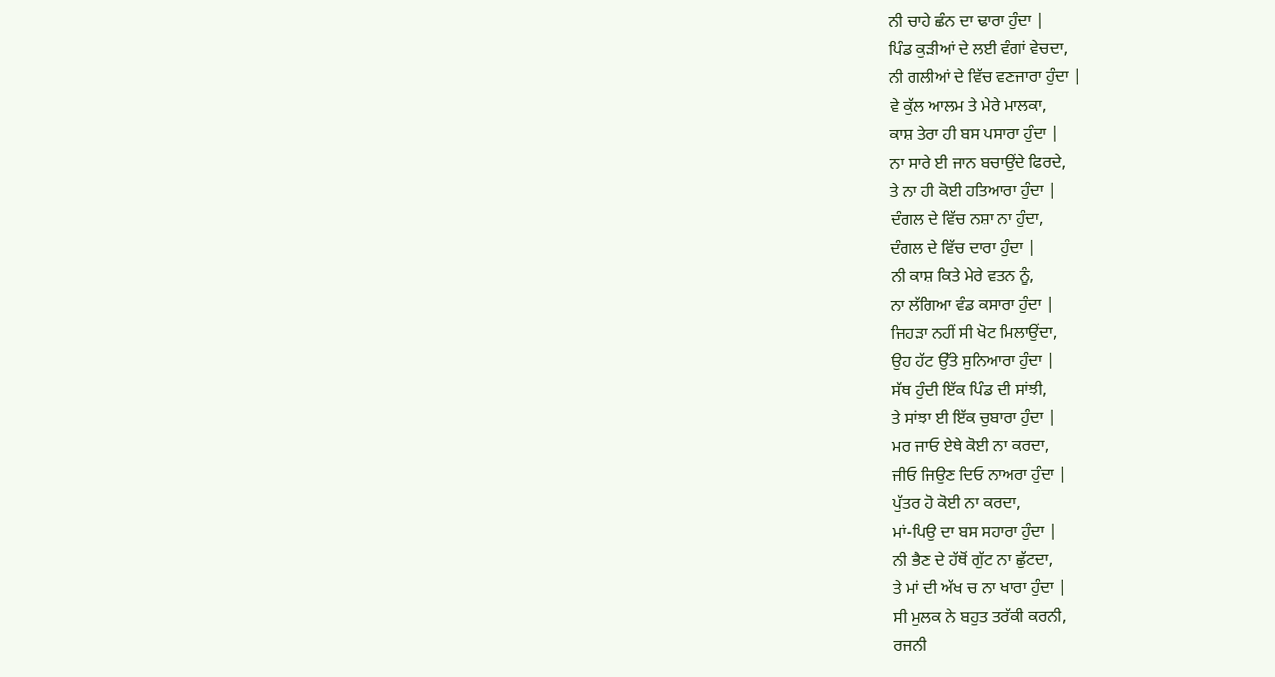ਨੀ ਚਾਹੇ ਛੰਨ ਦਾ ਢਾਰਾ ਹੁੰਦਾ |
ਪਿੰਡ ਕੁੜੀਆਂ ਦੇ ਲਈ ਵੰਗਾਂ ਵੇਚਦਾ,
ਨੀ ਗਲੀਆਂ ਦੇ ਵਿੱਚ ਵਣਜਾਰਾ ਹੁੰਦਾ |
ਵੇ ਕੁੱਲ ਆਲਮ ਤੇ ਮੇਰੇ ਮਾਲਕਾ,
ਕਾਸ਼ ਤੇਰਾ ਹੀ ਬਸ ਪਸਾਰਾ ਹੁੰਦਾ |
ਨਾ ਸਾਰੇ ਈ ਜਾਨ ਬਚਾਉਂਦੇ ਫਿਰਦੇ,
ਤੇ ਨਾ ਹੀ ਕੋਈ ਹਤਿਆਰਾ ਹੁੰਦਾ |
ਦੰਗਲ ਦੇ ਵਿੱਚ ਨਸ਼ਾ ਨਾ ਹੁੰਦਾ,
ਦੰਗਲ ਦੇ ਵਿੱਚ ਦਾਰਾ ਹੁੰਦਾ |
ਨੀ ਕਾਸ਼ ਕਿਤੇ ਮੇਰੇ ਵਤਨ ਨੂੰ,
ਨਾ ਲੱਗਿਆ ਵੰਡ ਕਸਾਰਾ ਹੁੰਦਾ |
ਜਿਹੜਾ ਨਹੀਂ ਸੀ ਖੋਟ ਮਿਲਾਉਂਦਾ,
ਉਹ ਹੱਟ ਉੱਤੇ ਸੁਨਿਆਰਾ ਹੁੰਦਾ |
ਸੱਥ ਹੁੰਦੀ ਇੱਕ ਪਿੰਡ ਦੀ ਸਾਂਝੀ,
ਤੇ ਸਾਂਝਾ ਈ ਇੱਕ ਚੁਬਾਰਾ ਹੁੰਦਾ |
ਮਰ ਜਾਓ ਏਥੇ ਕੋਈ ਨਾ ਕਰਦਾ,
ਜੀਓ ਜਿਉਣ ਦਿਓ ਨਾਅਰਾ ਹੁੰਦਾ |
ਪੁੱਤਰ ਹੋ ਕੋਈ ਨਾ ਕਰਦਾ,
ਮਾਂ-ਪਿਉ ਦਾ ਬਸ ਸਹਾਰਾ ਹੁੰਦਾ |
ਨੀ ਭੈਣ ਦੇ ਹੱਥੋਂ ਗੁੱਟ ਨਾ ਛੁੱਟਦਾ,
ਤੇ ਮਾਂ ਦੀ ਅੱਖ ਚ ਨਾ ਖਾਰਾ ਹੁੰਦਾ |
ਸੀ ਮੁਲਕ ਨੇ ਬਹੁਤ ਤਰੱਕੀ ਕਰਨੀ,
ਰਜਨੀ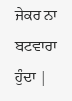ਜੇਕਰ ਨਾ ਬਟਵਾਰਾ ਹੁੰਦਾ |